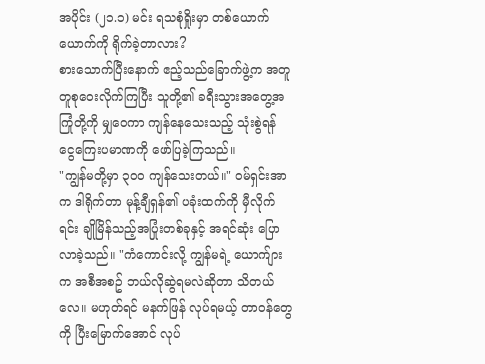အပိုင်း (၂၁.၁) မင်း ရသစုံရှိုးမှာ တစ်ယောက်ယောက်ကို ရိုက်ခဲ့တာလား?
စားသောက်ပြီးနောက် ဧည့်သည်ခြောက်ဖွဲ့က အတူတူစုဝေးလိုက်ကြပြီး သူတို့၏ ခရီးသွားအတွေ့အကြုံတို့ကို မျှဝေကာ ကျန်နေသေးသည့် သုံးစွဲရန် ငွေကြေးပမာဏကို ဖော်ပြခဲ့ကြသည်။
"ကျွန်မတို့မှာ ၃၀၀ ကျန်သေးတယ်။" ဝမ်ရှင်းအာက ဒါရိုက်တာ မုန့်ချီရှန်၏ ပခုံးထက်ကို မှီလိုက်ရင်း ချိုမြိန်သည့်အပြုံးတစ်ခုနှင့် အရင်ဆုံး ပြောလာခဲ့သည်။ "ကံကောင်းလို့ ကျွန်မရဲ့ ယောက်ျားက အစီအစဥ် ဘယ်လိုဆွဲရမလဲဆိုတာ သိတယ်လေ။ မဟုတ်ရင် မနက်ဖြန် လုပ်ရမယ့် တာဝန်တွေကို ပြီးမြောက်အောင် လုပ်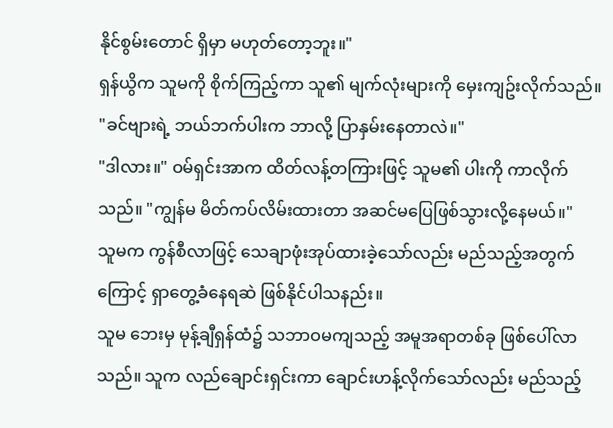နိုင်စွမ်းတောင် ရှိမှာ မဟုတ်တော့ဘူး။"
ရှန်ယွိက သူမကို စိုက်ကြည့်ကာ သူ၏ မျက်လုံးများကို မှေးကျဥ်းလိုက်သည်။ "ခင်ဗျားရဲ့ ဘယ်ဘက်ပါးက ဘာလို့ ပြာနှမ်းနေတာလဲ။"
"ဒါလား။" ဝမ်ရှင်းအာက ထိတ်လန့်တကြားဖြင့် သူမ၏ ပါးကို ကာလိုက်သည်။ "ကျွန်မ မိတ်ကပ်လိမ်းထားတာ အဆင်မပြေဖြစ်သွားလို့နေမယ်။"
သူမက ကွန်စီလာဖြင့် သေချာဖုံးအုပ်ထားခဲ့သော်လည်း မည်သည့်အတွက်ကြောင့် ရှာတွေ့ခံနေရဆဲ ဖြစ်နိုင်ပါသနည်း။
သူမ ဘေးမှ မုန့်ချီရှန်ထံ၌ သဘာဝမကျသည့် အမူအရာတစ်ခု ဖြစ်ပေါ်လာသည်။ သူက လည်ချောင်းရှင်းကာ ချောင်းဟန့်လိုက်သော်လည်း မည်သည့်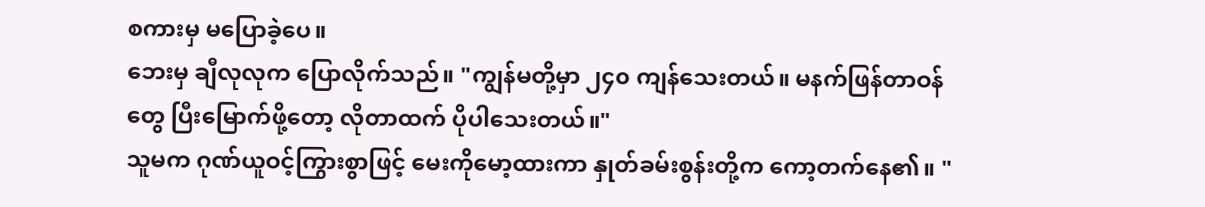စကားမှ မပြောခဲ့ပေ။
ဘေးမှ ချီလုလုက ပြောလိုက်သည်။ "ကျွန်မတို့မှာ ၂၄၀ ကျန်သေးတယ်။ မနက်ဖြန်တာဝန်တွေ ပြီးမြောက်ဖို့တော့ လိုတာထက် ပိုပါသေးတယ်။"
သူမက ဂုဏ်ယူဝင့်ကြွားစွာဖြင့် မေးကိုမော့ထားကာ နှုတ်ခမ်းစွန်းတို့က ကော့တက်နေ၏။ "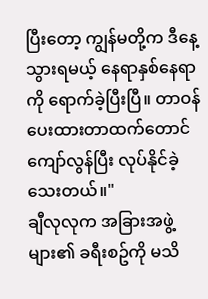ပြီးတော့ ကျွန်မတို့က ဒီနေ့ သွားရမယ့် နေရာနှစ်နေရာကို ရောက်ခဲ့ပြီးပြီ။ တာဝန်ပေးထားတာထက်တောင် ကျော်လွန်ပြီး လုပ်နိုင်ခဲ့သေးတယ်။"
ချီလုလုက အခြားအဖွဲ့များ၏ ခရီးစဥ်ကို မသိ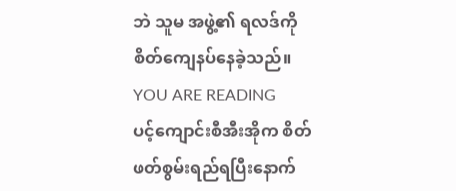ဘဲ သူမ အဖွဲ့၏ ရလဒ်ကို စိတ်ကျေနပ်နေခဲ့သည်။
YOU ARE READING
ပင့်ကျောင်းစီအီးအိုက စိတ်ဖတ်စွမ်းရည်ရပြီးနောက်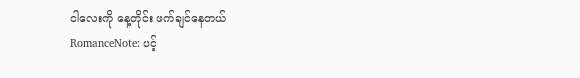ငါလေးကို နေ့တိုင်း ဖက်ချင်နေတယ်
RomanceNote: ပင့်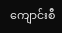ကျောင်းစီ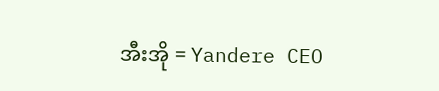အီးအို = Yandere CEO